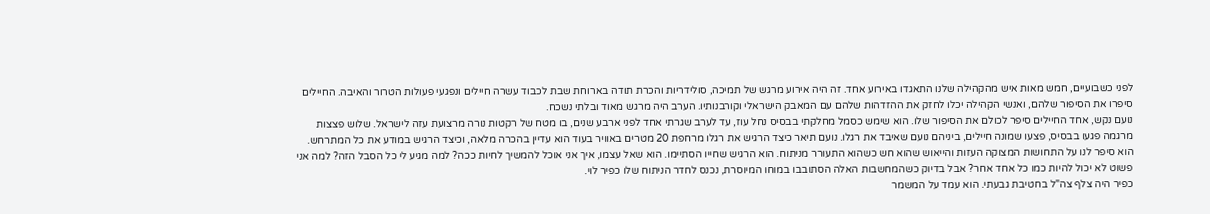לפני כשבועיים, חמש מאות איש מהקהילה שלנו התאגדו באירוע אחד. זה היה אירוע מרגש של תמיכה, סולידריות והכרת תודה בארוחת שבת לכבוד עשרה חיילים ונפגעי פעולות הטרור והאיבה. החיילים סיפרו את הסיפור שלהם, ואנשי הקהילה יכלו לחזק את ההזדהות שלהם עם המאבק הישראלי וקורבנותיו. הערב היה מרגש מאוד ובלתי נשכח.
נועם נקש, אחד החיילים סיפר לכולם את הסיפור שלו. הוא שימש כסמל מחלקתי בבסיס נחל עוז, עד לערב שגרתי אחד לפני ארבע שנים, בו מטח של רקטות נורה מרצועת עזה לישראל. שלוש פצצות מרגמה פגעו בבסיס, פצעו שמונה חיילים, ביניהם נועם שאיבד את רגלו. נועם תיאר כיצד הרגיש את רגלו מרחפת 20 מטרים באוויר בעוד הוא עדיין בהכרה מלאה, וכיצד הרגיש במודע את כל המתרחש.
הוא סיפר לנו על התחושות המצוקה העזות והייאוש שהוא חש כשהוא התעורר מניתוח. הוא הרגיש שחייו הסתיימו. הוא שאל עצמו, איך אני אוכל להמשיך לחיות ככה? למה מגיע לי כל הסבל הזה? למה אני פשוט לא יכול להיות כמו כל אחד אחר? אבל בדיוק כשהמחשבות האלה הסתובבו במוחו המיוסרת, נכנס לחדר הניתוח שלו כפיר לוי.
כפיר היה צלף צה"ל בחטיבת גבעתי. הוא עמד על המשמר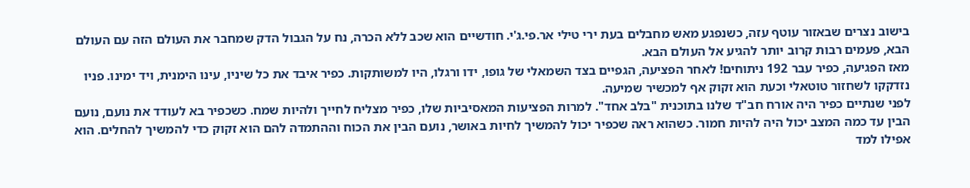בישוב נצרים שבאזור עוטף עזה, כשנפגע מאש מחבלים בעת ירי טילי אר.פי.ג'י. חודשיים הוא שכב ללא הכרה, נח על הגבול הדק שמחבר את העולם הזה עם העולם הבא, פעמים רבות קרוב יותר להגיע אל העולם הבא.
מאז הפגיעה, כפיר עבר 192 ניתוחים! לאחר הפציעה, הגפיים בצד השמאלי של גופו, ידו ורגלו, היו למשותקות. כפיר איבד את כל שיניו, עינו הימנית, ויד ימינו. פניו נזדקקו לשחזור טוטאלי וכעת הוא זקוק אף למכשיר שמיעה.
לפני שנתיים כפיר היה אורח חב"ד שלנו בתוכנית "בלב אחד". למרות הפציעות המאסיביות שלו, כפיר מצליח לחייך ולהיות שמח. כשכפיר בא לעודד את נועם, נועם הבין עד כמה המצב יכול היה להיות חמור. כשהוא ראה שכפיר יכול להמשיך לחיות באושר, נועם הבין את הכוח וההתמדה להם הוא זקוק כדי להמשיך להחלים. הוא אפילו למד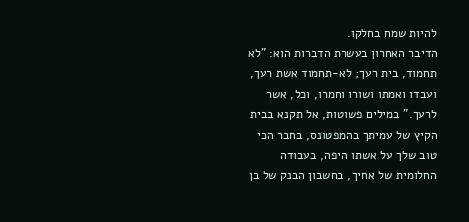להיות שמח בחלקו.
הדיבר האחרון בעשרת הדברות הוא: "לא תחמוד, בית רעך; לא-תחמוד אשת רעך, ועבדו ואמתו ושורו וחמרו, וכל, אשר לרעך." במילים פשוטות, אל תקנא בבית הקיץ של עמיתך בהמפטונס, בחבר הכי טוב שלך על אשתו היפה, בעבודה החלומית של אחיך, בחשבון הבנק של בן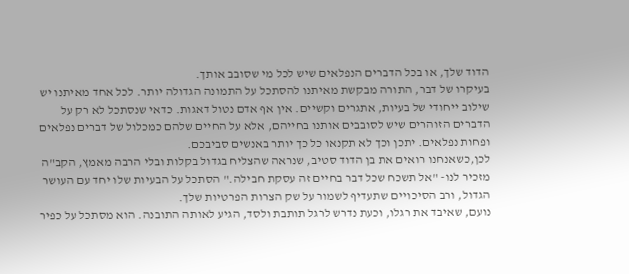הדוד שלך, או בכל הדברים הנפלאים שיש לכל מי שסובב אותך.
בעיקרו של דבר, התורה מבקשת מאיתנו להסתכל על התמונה הגדולה יותר. לכל אחד מאיתנו יש שילוב ייחודי של בעיות, אתגרים וקשיים. אין אף אדם נטול דאגות. כדאי שנסתכל לא רק על הדברים הזוהרים שיש לסובבים אותנו בחייהם, אלא על החיים שלהם כמכלול של דברים נפלאים ופחות נפלאים. יתכן וכך לא תקנאו כל כך יותר באנשים סביבכם.
לכן,כשאנחנו רואים את בן הדוד סטיב, שנראה שהצליח בגדול בקלות ובלי הרבה מאמץ, הקב"ה מזכיר לנו- "אל תשכח שכל דבר בחיים זה עסקת חבילה." הסתכל על הבעיות שלו יחד עם העושר הגדול, ורב הסיכויים שתעדיף לשמור על שק הצרות הפרטיות שלך.
נועם, שאיבד את רגלו, וכעת נדרש לרגל תותבת ולסד, הגיע לאותה התובנה. הוא מסתכל על כפיר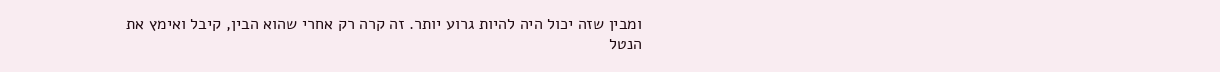ומבין שזה יכול היה להיות גרוע יותר. זה קרה רק אחרי שהוא הבין, קיבל ואימץ את הנטל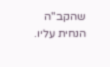שהקב"ה הנחית עליו.